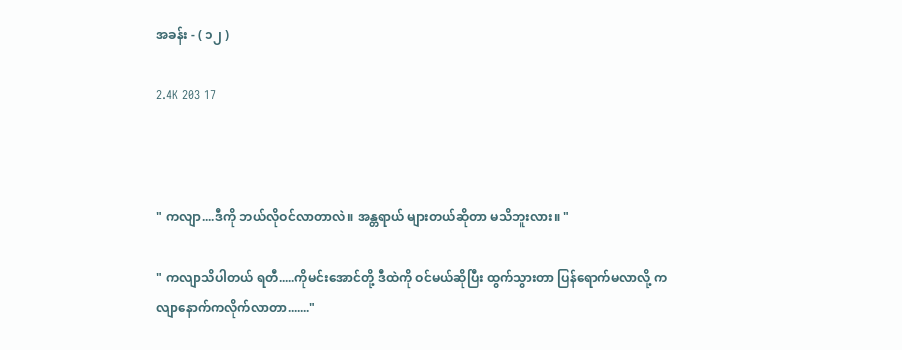အခန်း - ( ၁၂ )

2.4K 203 17



" ကလျာ....ဒီကို ဘယ်လိုဝင်လာတာလဲ။ အန္တရာယ် များတယ်ဆိုတာ မသိဘူးလား။ "

" ကလျာသိပါတယ် ရတီ.....ကိုမင်းအောင်တို့ ဒီထဲကို ဝင်မယ်ဆိုပြီး ထွက်သွားတာ ပြန်ရောက်မလာလို့ ကလျာနောက်ကလိုက်လာတာ......."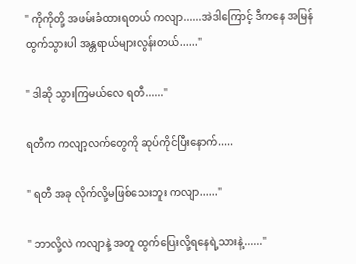" ကိုကိုတို့ အဖမ်းခံထားရတယ် ကလျာ......အဲဒါကြောင့် ဒီကနေ အမြန်ထွက်သွားပါ အန္တရာယ်များလွန်းတယ်......"

" ဒါဆို သွားကြမယ်လေ ရတီ......"

ရတီက ကလျာ့လက်တွေကို ဆုပ်ကိုင်ပြီးနောက်.....

" ရတီ အခု လိုက်လို့မဖြစ်သေးဘူး ကလျာ......"

" ဘာလို့လဲ ကလျာနဲ့ အတူ ထွက်ပြေးလို့ရနေရဲ့သားနဲ့......"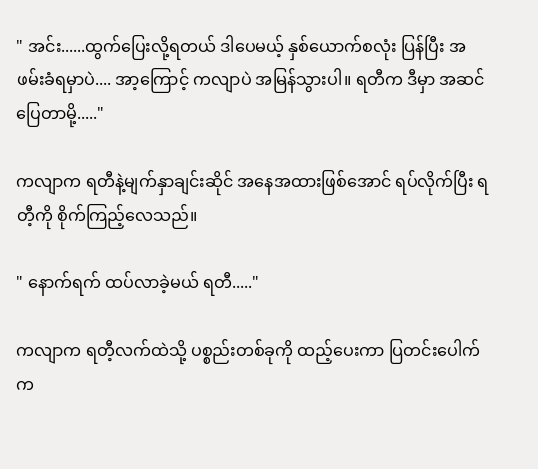" အင်း......ထွက်ပြေးလို့ရတယ် ဒါပေမယ့် နှစ်ယောက်စလုံး ပြန်ပြီး အဖမ်းခံရမှာပဲ.... အာ့ကြောင့် ကလျာပဲ အမြန်သွားပါ။ ရတီက ဒီမှာ အဆင်ပြေတာမို့....."

ကလျာက ရတီနဲ့မျက်နှာချင်းဆိုင် အနေအထားဖြစ်အောင် ရပ်လိုက်ပြီး ရတီ့ကို စိုက်ကြည့်လေသည်။

" နောက်ရက် ထပ်လာခဲ့မယ် ရတီ....."

ကလျာက ရတီ့လက်ထဲသို့ ပစ္စည်းတစ်ခုကို ထည့်ပေးကာ ပြတင်းပေါက်က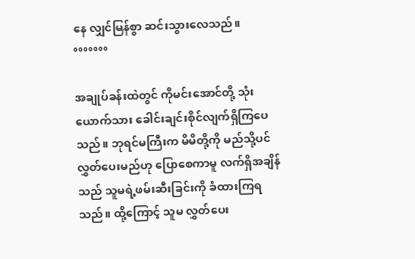နေ လျှင်မြန်စွာ ဆင်းသွားလေသည်။
°°°°°°°

အချုပ်ခန်းထဲတွင် ကိုမင်းအောင်တို့ သုံးယောက်သား ခေါင်းချင်းစိုင်လျက်ရှိကြပေသည်။ ဘုရင်မကြီးက မိမိတို့ကို မည်သို့ပင် လွှတ်ပေးမည်ဟု ပြောစေကာမူ လက်ရှိအချိန်သည် သူမရဲ့ဖမ်းဆီးခြင်းကို ခံထားကြရသည်။ ထို့ကြောင့် သူမ လွှတ်ပေး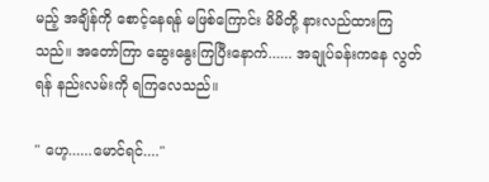မည့် အချိန်ကို စောင့်နေရန် မဖြစ်ကြောင်း မိမိတို့ နားလည်ထားကြသည်။ အတော်ကြာ ဆွေးနွေးကြပြီးနောက်...... အချုပ်ခန်းကနေ လွတ်ရန် နည်းလမ်းကို ရကြလေသည်။

" ဟေ့......မောင်ရင်...."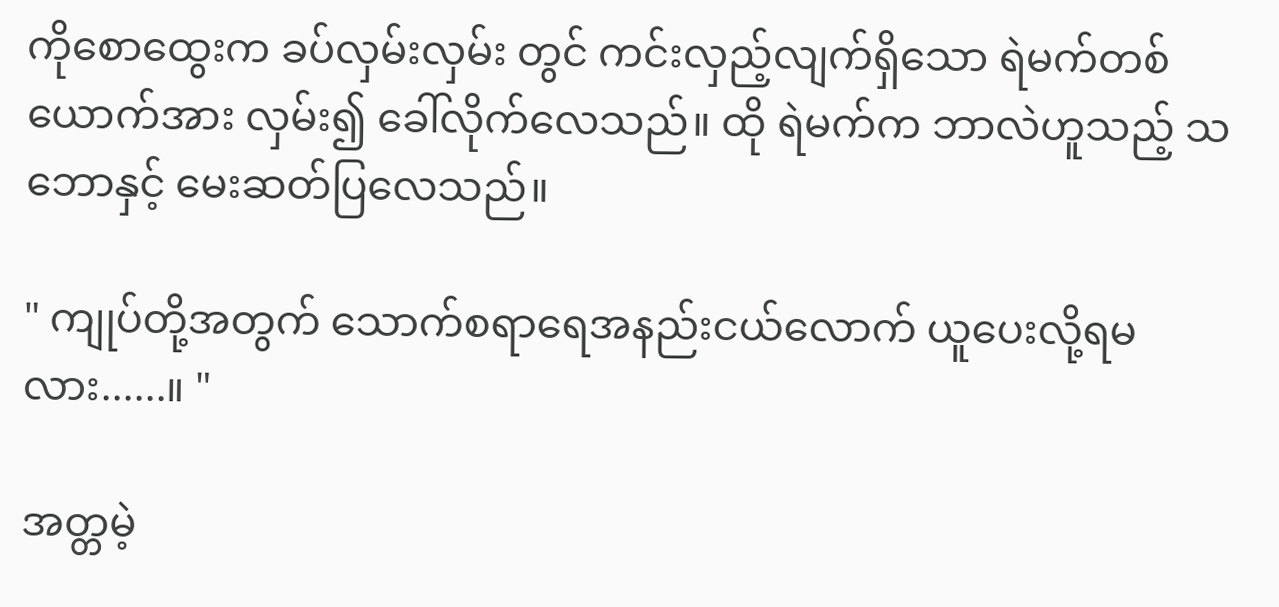ကိုစောထွေးက ခပ်လှမ်းလှမ်း တွင် ကင်းလှည့်လျက်ရှိသော ရဲမက်တစ်ယောက်အား လှမ်း၍ ခေါ်လိုက်လေသည်။ ထို ရဲမက်က ဘာလဲဟူသည့် သဘောနှင့် မေးဆတ်ပြလေသည်။

" ကျုပ်တို့အတွက် သောက်စရာရေအနည်းငယ်လောက် ယူပေးလို့ရမလား......။ "

အတ္တမဲ့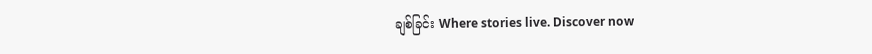ချစ်ခြင်း Where stories live. Discover now